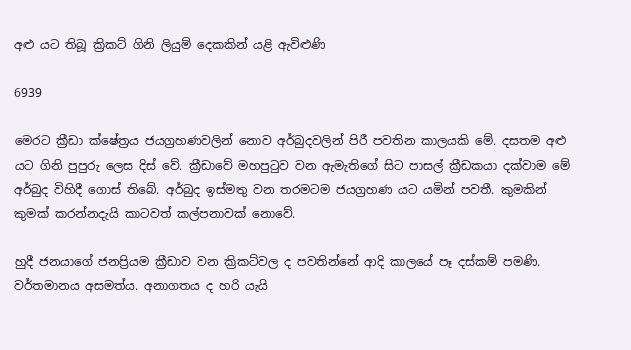අළු යට තිබූ ක්‍රිකට් ගිනි ලියුම් දෙකකින් යළි ඇවිළුණි

6939

මෙරට ක්‍රීඩා ක්ෂේත්‍රය ජයග්‍රහණවලින් නොව අර්බුදවලින් පිරී පවතින කාලයකි මේ. දසතම අළු යට ගිනි පුපුරු ලෙස දිස් වේ. ක්‍රීඩාවේ මහපුටුව වන ඇමැතිගේ සිට පාසල් ක්‍රීඩකයා දක්වාම මේ අර්බුද විහිදී ගොස් තිබේ. අර්බුද ඉස්මතු වන තරමටම ජයග්‍රහණ යට යමින් පවතී. කුමකින් කුමක් කරන්නදැයි කාටවත් කල්පනාවක් නොවේ.

හුදී ජනයාගේ ජනප්‍රියම ක්‍රීඩාව වන ක්‍රිකට්වල ද පවතින්නේ ආදි කාලයේ පෑ දස්කම් පමණි. වර්තමානය අසමත්ය. අනාගතය ද හරි යැයි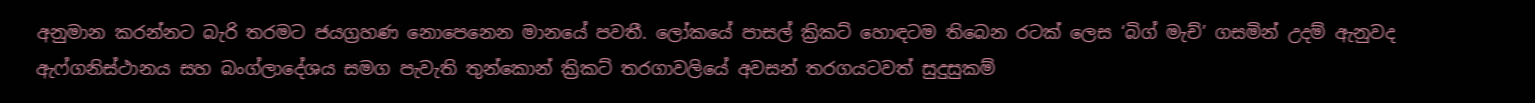අනුමාන කරන්නට බැරි තරමට ජයග්‍රහණ නොපෙනෙන මානයේ පවතී. ලෝකයේ පාසල් ක්‍රිකට් හොඳටම තිබෙන රටක් ලෙස ‘බිග් මැච්’ ගසමින් උදම් ඇනුවද ඇෆ්ගනිස්ථානය සහ බංග්ලාදේශය සමග පැවැති තුන්කොන් ක්‍රිකට් තරගාවලියේ අවසන් තරගයටවත් සුදුසුකම්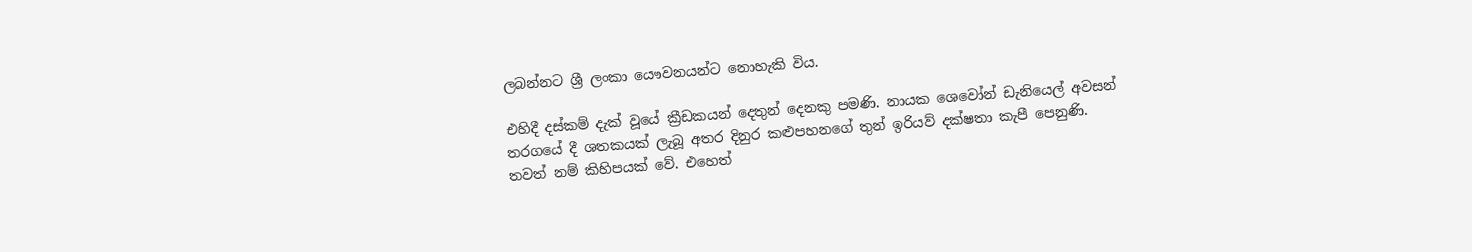ලබන්නට ශ්‍රී ලංකා යෞවනයන්ට නොහැකි විය.

එහිදී දස්කම් දැක් වූයේ ක්‍රීඩකයන් දෙතුන් දෙනකු පමණි. නායක ශෙවෝන් ඩැනියෙල් අවසන් තරගයේ දී ශතකයක් ලැබූ අතර දිනුර කළුපහනගේ තුන් ඉරියව් දක්ෂතා කැපී පෙනුණි. තවත් නම් කිහිපයක් වේ. එහෙත්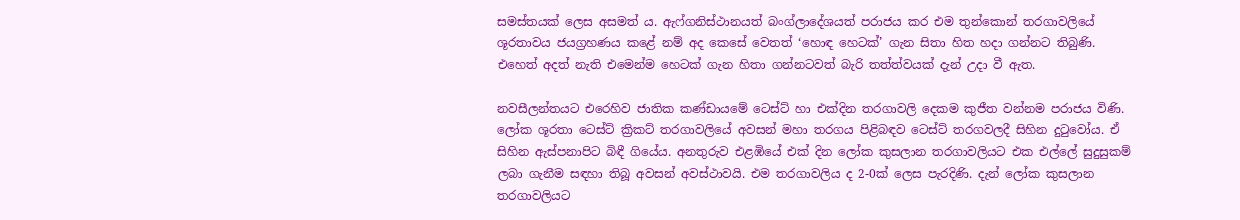සමස්තයක් ලෙස අසමත් ය. ඇෆ්ගනිස්ථානයත් බංග්ලාදේශයත් පරාජය කර එම තුන්කොන් තරගාවලියේ ශූරතාවය ජයග්‍රහණය කළේ නම් අද කෙසේ වෙතත් ‘හොඳ හෙටක්’ ගැන සිතා හිත හදා ගන්නට තිබුණි. එහෙත් අදත් නැති එමෙන්ම හෙටක් ගැන හිතා ගන්නටවත් බැරි තත්ත්වයක් දැන් උදා වී ඇත.

නවසීලන්තයට එරෙහිව ජාතික කණ්ඩායමේ ටෙස්ට් හා එක්දින තරගාවලි දෙකම කුජීත වන්නම පරාජය විණි. ලෝක ශූරතා ටෙස්ට් ක්‍රිකට් තරගාවලියේ අවසන් මහා තරගය පිළිබඳව ටෙස්ට් තරගවලදී සිහින දුටුවෝය. ඒ සිහින ඇස්පනාපිට බිඳී ගියේය. අනතුරුව එළඹියේ එක් දින ලෝක කුසලාන තරගාවලියට එක එල්ලේ සුදුසුකම් ලබා ගැනීම සඳහා තිබූ අවසන් අවස්ථාවයි. එම තරගාවලිය ද 2-0ක් ලෙස පැරදිණි. දැන් ලෝක කුසලාන තරගාවලියට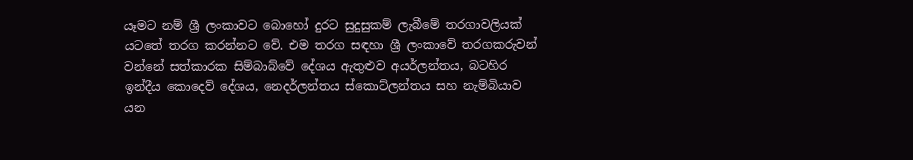යෑමට නම් ශ්‍රී ලංකාවට බොහෝ දුරට සුදුසුකම් ලැබීමේ තරගාවලියක් යටතේ තරග කරන්නට වේ. එම තරග සඳහා ශ්‍රී ලංකාවේ තරගකරුවන් වන්නේ සත්කාරක සිම්බාබ්වේ දේශය ඇතුළුව අයර්ලන්තය, බටහිර ඉන්දීය කොදෙව් දේශය, නෙදර්ලන්තය ස්කොට්ලන්තය සහ නැම්බියාව යන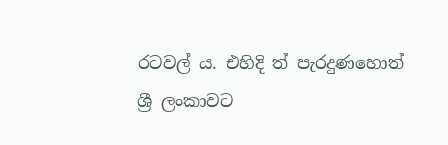රටවල් ය. එහිදි ත් පැරදුණහොත් ශ්‍රී ලංකාවට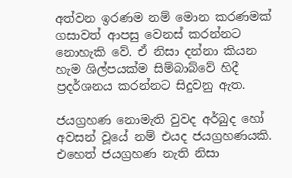අත්වන ඉරණම නම් මොන කරණමක් ගසාවත් ආපසු වෙනස් කරන්නට නොහැකි වේ. ඒ නිසා දන්නා කියන හැම ශිල්පයක්ම සිම්බාබ්වේ හිදී ප්‍රදර්ශනය කරන්නට සිදුවනු ඇත.

ජයග්‍රහණ නොමැති වුවද අර්බුද හෝ අවසන් වූයේ නම් එයද ජයග්‍රහණයකි. එහෙත් ජයග්‍රහණ නැති නිසා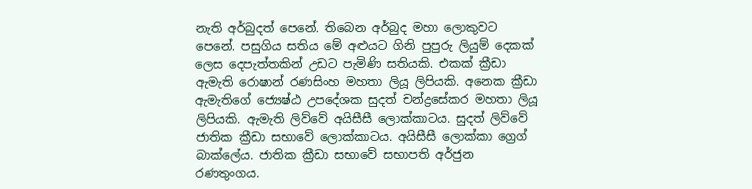නැති අර්බුදත් පෙනේ. තිබෙන අර්බුද මහා ලොකුවට පෙනේ. පසුගිය සතිය මේ අළුයට ගිනි පුපුරු ලියුම් දෙකක් ලෙස දෙපැත්තකින් උඩට පැමිණි සතියකි. එකක් ක්‍රීඩා ඇමැති රොෂාන් රණසිංහ මහතා ලියූ ලිපියකි. අනෙක ක්‍රීඩා ඇමැතිගේ ජ්‍යෙෂ්ඨ උපදේශක සුදත් චන්ද්‍රසේකර මහතා ලියූ ලිපියකි. ඇමැති ලිව්වේ අයිසීසී ලොක්කාටය. සුදත් ලිව්වේ ජාතික ක්‍රීඩා සභාවේ ලොක්කාටය. අයිසීසී ලොක්කා ග්‍රෙග් බාක්ලේය. ජාතික ක්‍රීඩා සභාවේ සභාපති අර්ජුන රණතුංගය.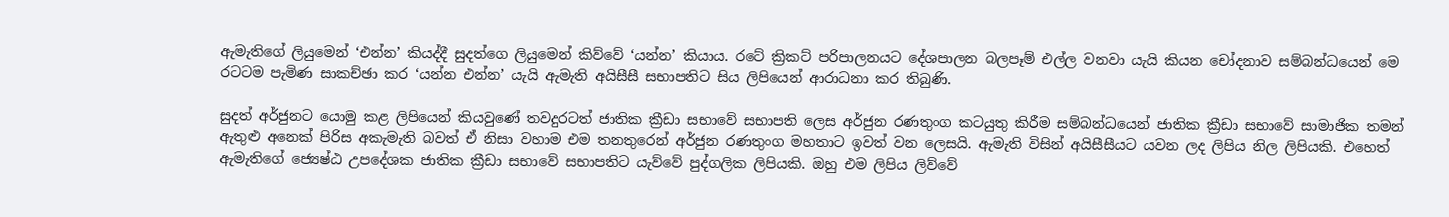ඇමැතිගේ ලියුමෙන් ‘එන්න’ කියද්දී සුදත්ගෙ ලියුමෙන් කිව්වේ ‘යන්න’ කියාය. රටේ ක්‍රිකට් පරිපාලනයට දේශපාලන බලපෑම් එල්ල වනවා යැයි කියන චෝදනාව සම්බන්ධයෙන් මෙ රටටම පැමිණ සාකච්ඡා කර ‘යන්න එන්න’ යැයි ඇමැති අයිසීසී සභාපතිට සිය ලිපියෙන් ආරාධනා කර තිබුණි.

සුදත් අර්ජුනට යොමු කළ ලිපියෙන් කියවුණේ තවදුරටත් ජාතික ක්‍රීඩා සභාවේ සභාපති ලෙස අර්ජුන රණතුංග කටයුතු කිරීම සම්බන්ධයෙන් ජාතික ක්‍රීඩා සභාවේ සාමාජික තමන් ඇතුළු අනෙක් පිරිස අකැමැති බවත් ඒ නිසා වහාම එම තනතුරෙන් අර්ජුන රණතුංග මහතාට ඉවත් වන ලෙසයි. ඇමැති විසින් අයිසීසීයට යවන ලද ලිපිය නිල ලිපියකි. එහෙත් ඇමැතිගේ ජ්‍යෙෂ්ඨ උපදේශක ජාතික ක්‍රීඩා සභාවේ සභාපතිට යැව්වේ පුද්ගලික ලිපියකි. ඔහු එම ලිපිය ලිව්වේ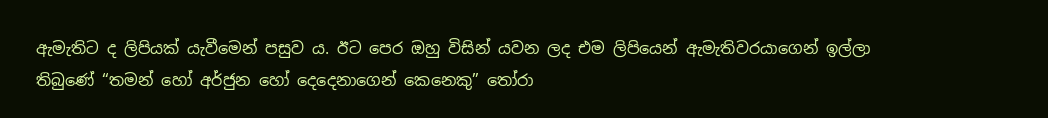ඇමැතිට ද ලිපියක් යැවීමෙන් පසුව ය. ඊට පෙර ඔහු විසින් යවන ලද එම ලිපියෙන් ඇමැතිවරයාගෙන් ඉල්ලා තිබුණේ “තමන් හෝ අර්ජුන හෝ දෙදෙනාගෙන් කෙනෙකු” තෝරා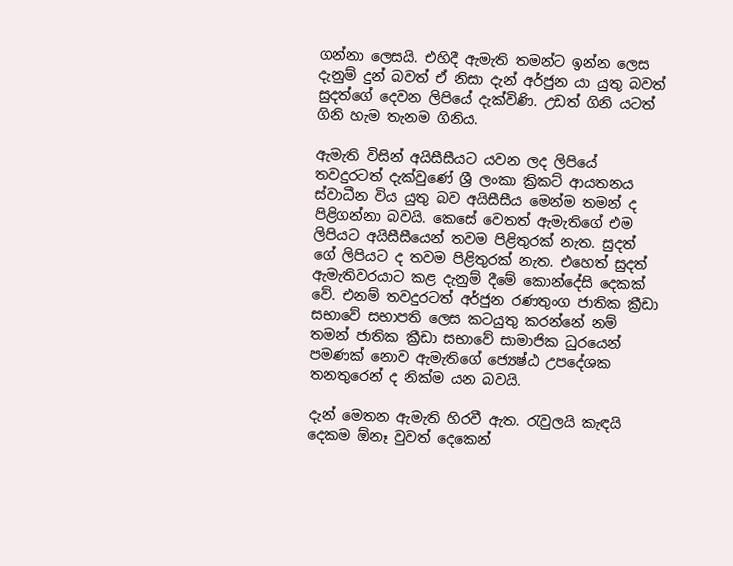ගන්නා ලෙසයි. එහිදී ඇමැති තමන්ට ඉන්න ලෙස දැනුම් දුන් බවත් ඒ නිසා දැන් අර්ජුන යා යුතු බවත් සුදත්ගේ දෙවන ලිපියේ දැක්විණි. උඩත් ගිනි යටත් ගිනි හැම තැනම ගිනිය.

ඇමැති විසින් අයිසීසීයට යවන ලද ලිපියේ තවදුරටත් දැක්වුණේ ශ්‍රී ලංකා ක්‍රිකට් ආයතනය ස්වාධීන විය යුතු බව අයිසීසීය මෙන්ම තමන් ද පිළිගන්නා බවයි. කෙසේ වෙතත් ඇමැතිගේ එම ලිපියට අයිසීසීයෙන් තවම පිළිතුරක් නැත. සුදත් ගේ ලිපියට ද තවම පිළිතුරක් නැත. එහෙත් සුදත් ඇමැතිවරයාට කළ දැනුම් දීමේ කොන්දේසි දෙකක් වේ. එනම් තවදුරටත් අර්ජුන රණතුංග ජාතික ක්‍රීඩා සභාවේ සභාපති ලෙස කටයුතු කරන්නේ නම් තමන් ජාතික ක්‍රීඩා සභාවේ සාමාජික ධුරයෙන් පමණක් නොව ඇමැතිගේ ජ්‍යෙෂ්ඨ උපදේශක තනතුරෙන් ද නික්ම යන බවයි.

දැන් මෙතන ඇමැති හිරවී ඇත. රැවුලයි කැඳයි දෙකම ඕනෑ වුවත් දෙකෙන්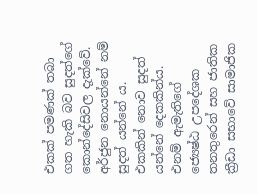එකක් පමණක් තබා ගත හැකි බව සුදත්ගේ කොන්දේසිවල දැක්වේ. අර්ජුන නොයන්නේ නම් සුදත් යන්නේ ය. එකකින් නොව සුදත් යන්නේ දෙකකින්ය. එනම් ඇමැතිගේ ජ්‍යෙෂ්ඨ උපදේශක තනතුරෙන් සහ ජාතික ක්‍රීඩා සභාවේ සාමාජික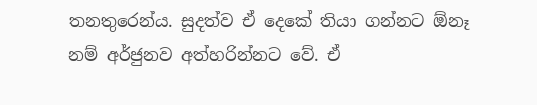තනතුරෙන්ය. සුදත්ව ඒ දෙකේ තියා ගන්නට ඕනෑ නම් අර්ජුනව අත්හරින්නට වේ. ඒ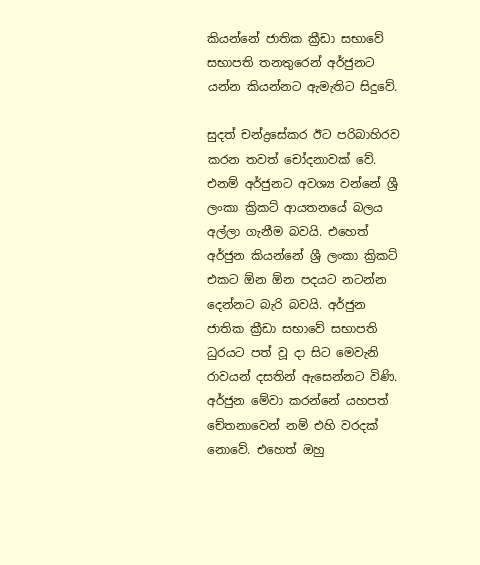කියන්නේ ජාතික ක්‍රීඩා සභාවේ සභාපති තනතුරෙන් අර්ජුනට යන්න කියන්නට ඇමැතිට සිදුවේ.

සුදත් චන්ද්‍රසේකර ඊට පරිබාහිරව කරන තවත් චෝදනාවක් වේ. එනම් අර්ජුනට අවශ්‍ය වන්නේ ශ්‍රී ලංකා ක්‍රිකට් ආයතනයේ බලය අල්ලා ගැනීම බවයි. එහෙත් අර්ජුන කියන්නේ ශ්‍රී ලංකා ක්‍රිකට් එකට ඕන ඕන පදයට නටන්න දෙන්නට බැරි බවයි. අර්ජුන ජාතික ක්‍රීඩා සභාවේ සභාපති ධුරයට පත් වූ දා සිට මෙවැනි රාවයන් දසතින් ඇසෙන්නට විණි. අර්ජුන මේවා කරන්නේ යහපත් චේතනාවෙන් නම් එහි වරදක් නොවේ. එහෙත් ඔහු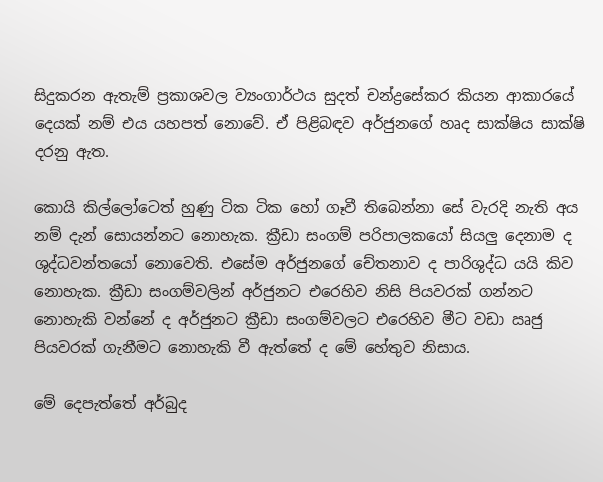සිදුකරන ඇතැම් ප්‍රකාශවල ව්‍යංගාර්ථය සුදත් චන්ද්‍රසේකර කියන ආකාරයේ දෙයක් නම් එය යහපත් නොවේ. ඒ පිළිබඳව අර්ජුනගේ හෘද සාක්ෂිය සාක්ෂි දරනු ඇත.

කොයි කිල්ලෝටෙත් හුණු ටික ටික හෝ ගෑවී තිබෙන්නා සේ වැරදි නැති අය නම් දැන් සොයන්නට නොහැක. ක්‍රීඩා සංගම් පරිපාලකයෝ සියලු දෙනාම ද ශුද්ධවන්තයෝ නොවෙති. එසේම අර්ජුනගේ චේතනාව ද පාරිශුද්ධ යයි කිව නොහැක. ක්‍රීඩා සංගම්වලින් අර්ජුනට එරෙහිව නිසි පියවරක් ගන්නට නොහැකි වන්නේ ද අර්ජුනට ක්‍රීඩා සංගම්වලට එරෙහිව මීට වඩා ඍජු පියවරක් ගැනීමට නොහැකි වී ඇත්තේ ද මේ හේතුව නිසාය.

මේ දෙපැත්තේ අර්බුද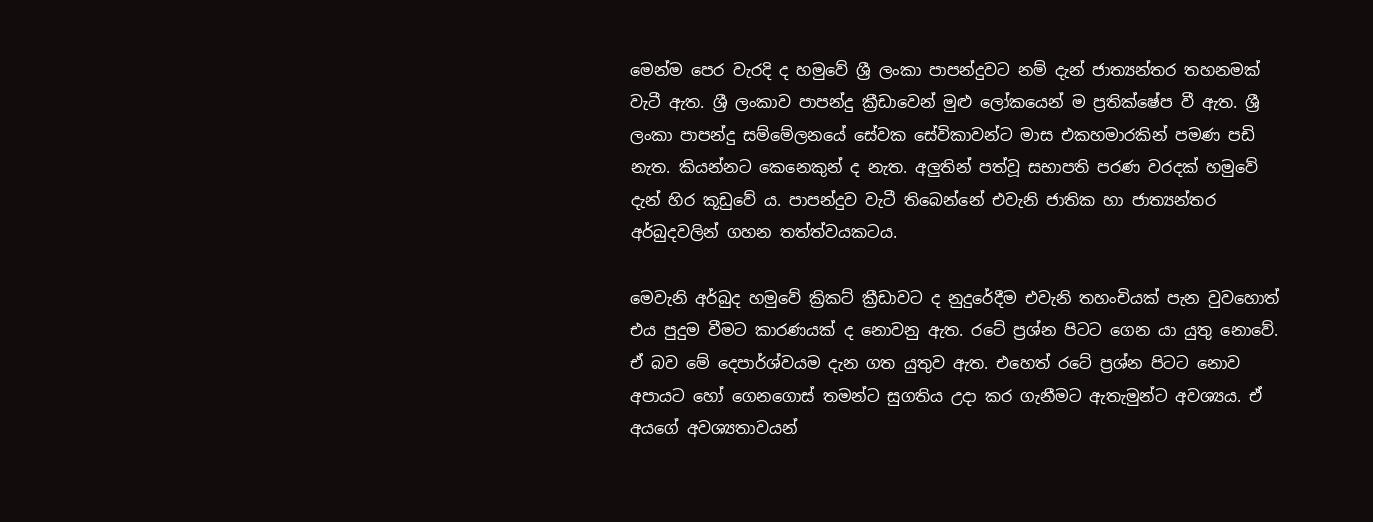මෙන්ම පෙර වැරදි ද හමුවේ ශ්‍රී ලංකා පාපන්දුවට නම් දැන් ජාත්‍යන්තර තහනමක් වැටී ඇත. ශ්‍රී ලංකාව පාපන්දු ක්‍රීඩාවෙන් මුළු ලෝකයෙන් ම ප්‍රතික්ෂේප වී ඇත. ශ්‍රී ලංකා පාපන්දු සම්මේලනයේ සේවක සේවිකාවන්ට මාස එකහමාරකින් පමණ පඩි නැත. කියන්නට කෙනෙකුන් ද නැත. අලුතින් පත්වූ සභාපති පරණ වරදක් හමුවේ දැන් හිර කූඩුවේ ය. පාපන්දුව වැටී තිබෙන්නේ එවැනි ජාතික හා ජාත්‍යන්තර අර්බුදවලින් ගහන තත්ත්වයකටය.

මෙවැනි අර්බුද හමුවේ ක්‍රිකට් ක්‍රීඩාවට ද නුදුරේදීම එවැනි තහංචියක් පැන වුවහොත් එය පුදුම වීමට කාරණයක් ද නොවනු ඇත. රටේ ප්‍රශ්න පිටට ගෙන යා යුතු නොවේ. ඒ බව මේ දෙපාර්ශ්වයම දැන ගත යුතුව ඇත. එහෙත් රටේ ප්‍රශ්න පිටට නොව අපායට හෝ ගෙනගොස් තමන්ට සුගතිය උදා කර ගැනීමට ඇතැමුන්ට අවශ්‍යය. ඒ අයගේ අවශ්‍යතාවයන්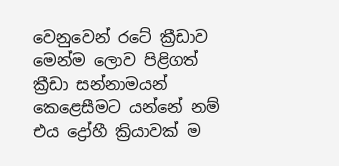වෙනුවෙන් රටේ ක්‍රීඩාව මෙන්ම ලොව පිළිගත් ක්‍රීඩා සන්නාමයන් කෙළෙසීමට යන්නේ නම් එය ද්‍රෝහී ක්‍රියාවක් ම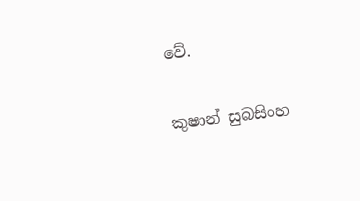වේ.

කුෂාන් සුබසිංහ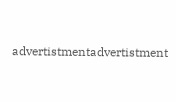advertistmentadvertistment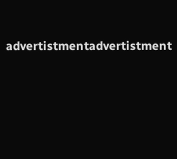advertistmentadvertistment